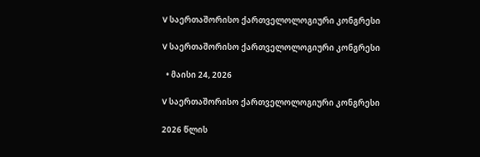V საერთაშორისო ქართველოლოგიური კონგრესი

V საერთაშორისო ქართველოლოგიური კონგრესი

  • მაისი 24, 2026

V საერთაშორისო ქართველოლოგიური კონგრესი

2026 წლის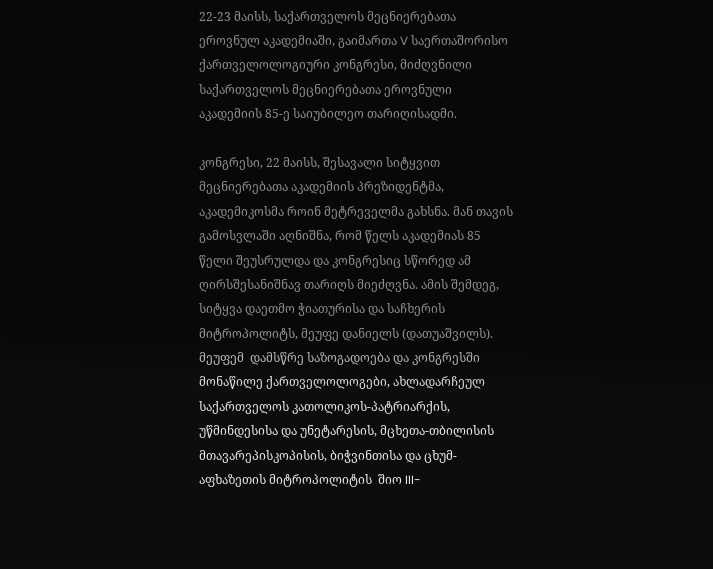22-23 მაისს, საქართველოს მეცნიერებათა ეროვნულ აკადემიაში, გაიმართა V საერთაშორისო ქართველოლოგიური კონგრესი, მიძღვნილი საქართველოს მეცნიერებათა ეროვნული აკადემიის 85-ე საიუბილეო თარიღისადმი.

კონგრესი, 22 მაისს, შესავალი სიტყვით მეცნიერებათა აკადემიის პრეზიდენტმა, აკადემიკოსმა როინ მეტრეველმა გახსნა. მან თავის გამოსვლაში აღნიშნა, რომ წელს აკადემიას 85 წელი შეუსრულდა და კონგრესიც სწორედ ამ ღირსშესანიშნავ თარიღს მიეძღვნა. ამის შემდეგ, სიტყვა დაეთმო ჭიათურისა და საჩხერის მიტროპოლიტს, მეუფე დანიელს (დათუაშვილს). მეუფემ  დამსწრე საზოგადოება და კონგრესში მონაწილე ქართველოლოგები, ახლადარჩეულ საქართველოს კათოლიკოს-პატრიარქის, უწმინდესისა და უნეტარესის, მცხეთა-თბილისის მთავარეპისკოპისის, ბიჭვინთისა და ცხუმ-აფხაზეთის მიტროპოლიტის  შიო III-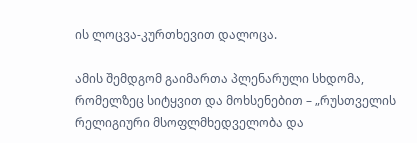ის ლოცვა-კურთხევით დალოცა.

ამის შემდგომ გაიმართა პლენარული სხდომა, რომელზეც სიტყვით და მოხსენებით – „რუსთველის რელიგიური მსოფლმხედველობა და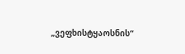„ვეფხისტყაოსნის“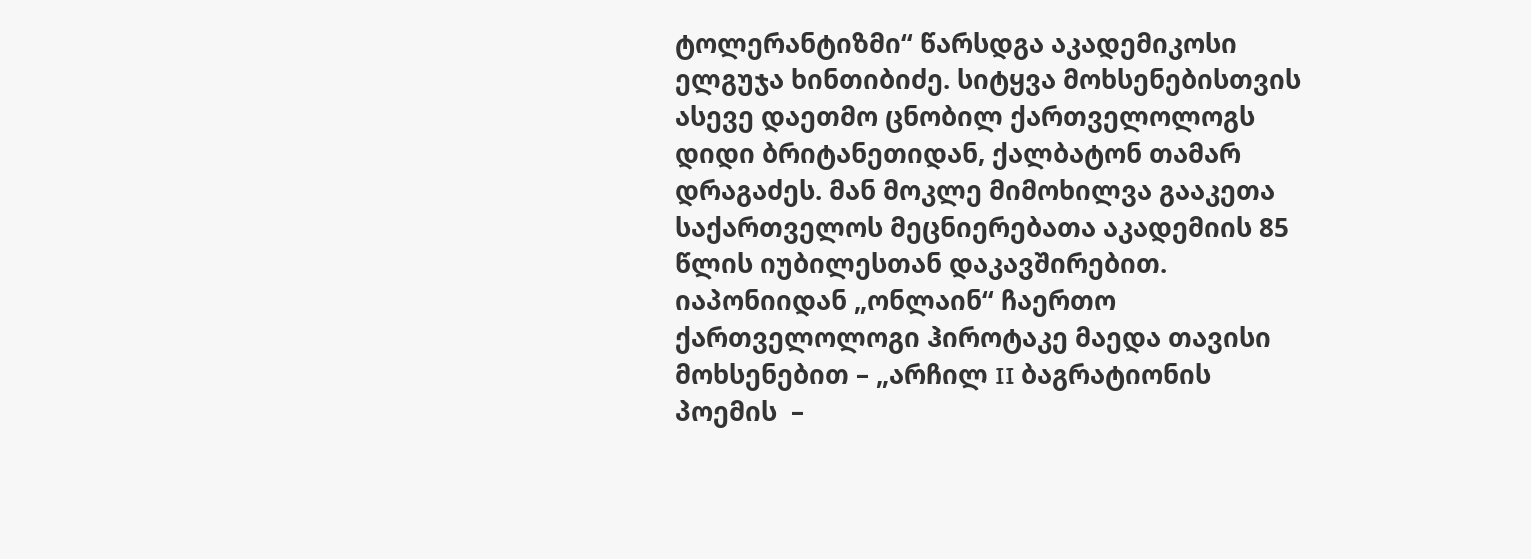ტოლერანტიზმი“ წარსდგა აკადემიკოსი ელგუჯა ხინთიბიძე. სიტყვა მოხსენებისთვის ასევე დაეთმო ცნობილ ქართველოლოგს დიდი ბრიტანეთიდან, ქალბატონ თამარ დრაგაძეს. მან მოკლე მიმოხილვა გააკეთა საქართველოს მეცნიერებათა აკადემიის 85 წლის იუბილესთან დაკავშირებით. იაპონიიდან „ონლაინ“ ჩაერთო ქართველოლოგი ჰიროტაკე მაედა თავისი მოხსენებით – „არჩილ II ბაგრატიონის პოემის  –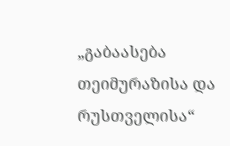„გაბაასება თეიმურაზისა და რუსთველისა“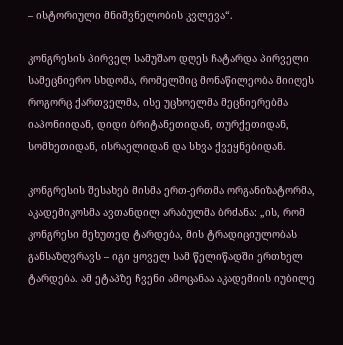– ისტორიული მნიშვნელობის კვლევა“.

კონგრესის პირველ სამუშაო დღეს ჩატარდა პირველი სამეცნიერო სხდომა, რომელშიც მონაწილეობა მიიღეს როგორც ქართველმა, ისე უცხოელმა მეცნიერებმა იაპონიიდან, დიდი ბრიტანეთიდან, თურქეთიდან, სომხეთიდან, ისრაელიდან და სხვა ქვეყნებიდან.

კონგრესის შესახებ მისმა ერთ-ერთმა ორგანიზატორმა, აკადემიკოსმა ავთანდილ არაბულმა ბრძანა: „ის, რომ კონგრესი მეხუთედ ტარდება, მის ტრადიციულობას განსაზღვრავს – იგი ყოველ სამ წელიწადში ერთხელ ტარდება. ამ ეტაპზე ჩვენი ამოცანაა აკადემიის იუბილე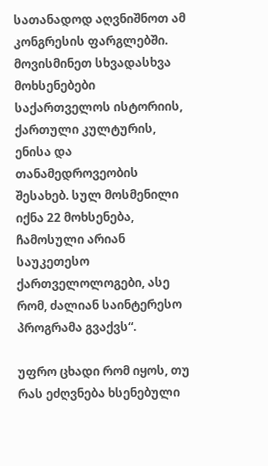სათანადოდ აღვნიშნოთ ამ კონგრესის ფარგლებში. მოვისმინეთ სხვადასხვა მოხსენებები საქართველოს ისტორიის, ქართული კულტურის, ენისა და თანამედროვეობის შესახებ. სულ მოსმენილი იქნა 22 მოხსენება, ჩამოსული არიან საუკეთესო ქართველოლოგები, ასე რომ, ძალიან საინტერესო პროგრამა გვაქვს“.

უფრო ცხადი რომ იყოს, თუ რას ეძღვნება ხსენებული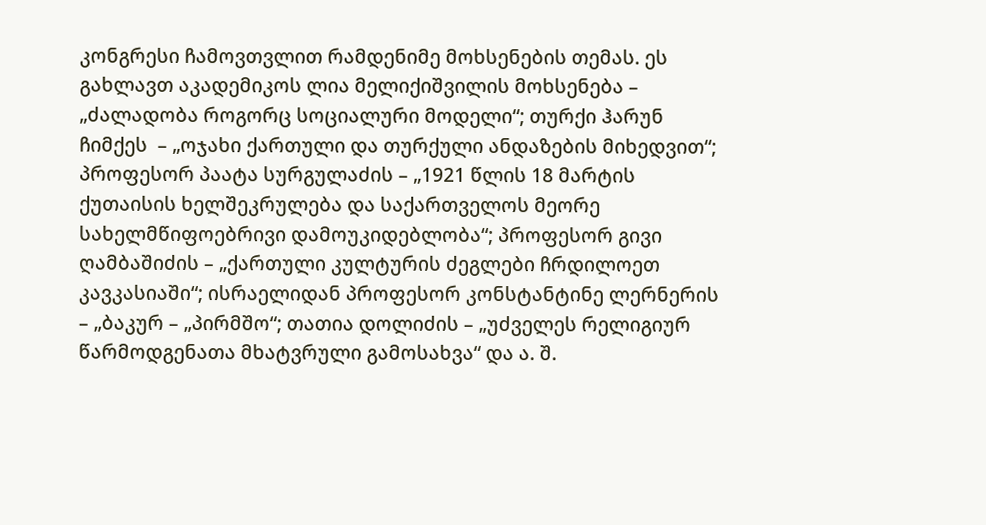კონგრესი ჩამოვთვლით რამდენიმე მოხსენების თემას. ეს გახლავთ აკადემიკოს ლია მელიქიშვილის მოხსენება – „ძალადობა როგორც სოციალური მოდელი“; თურქი ჰარუნ ჩიმქეს  – „ოჯახი ქართული და თურქული ანდაზების მიხედვით“; პროფესორ პაატა სურგულაძის – „1921 წლის 18 მარტის ქუთაისის ხელშეკრულება და საქართველოს მეორე სახელმწიფოებრივი დამოუკიდებლობა“; პროფესორ გივი ღამბაშიძის – „ქართული კულტურის ძეგლები ჩრდილოეთ კავკასიაში“; ისრაელიდან პროფესორ კონსტანტინე ლერნერის  – „ბაკურ – „პირმშო“; თათია დოლიძის – „უძველეს რელიგიურ წარმოდგენათა მხატვრული გამოსახვა“ და ა. შ.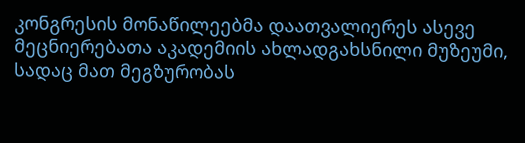კონგრესის მონაწილეებმა დაათვალიერეს ასევე მეცნიერებათა აკადემიის ახლადგახსნილი მუზეუმი, სადაც მათ მეგზურობას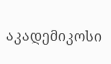აკადემიკოსი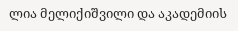ლია მელიქიშვილი და აკადემიის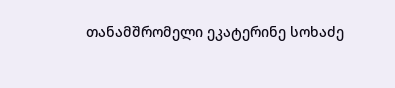თანამშრომელი ეკატერინე სოხაძე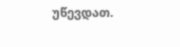უწევდათ.